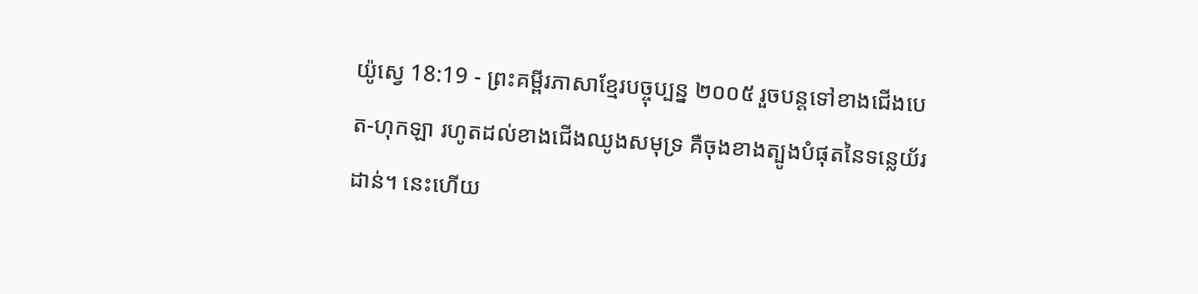យ៉ូស្វេ 18:19 - ព្រះគម្ពីរភាសាខ្មែរបច្ចុប្បន្ន ២០០៥ រួចបន្តទៅខាងជើងបេត-ហុកឡា រហូតដល់ខាងជើងឈូងសមុទ្រ គឺចុងខាងត្បូងបំផុតនៃទន្លេយ័រដាន់។ នេះហើយ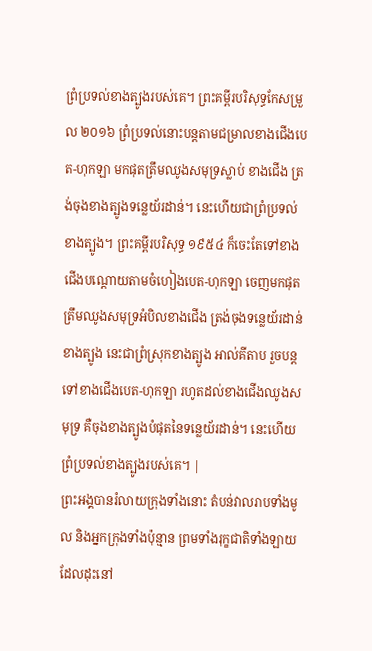ព្រំប្រទល់ខាងត្បូងរបស់គេ។ ព្រះគម្ពីរបរិសុទ្ធកែសម្រួល ២០១៦ ព្រំប្រទល់នោះបន្តតាមជម្រាលខាងជើងបេត-ហុកឡា មកផុតត្រឹមឈូងសមុទ្រស្លាប់ ខាងជើង ត្រង់ចុងខាងត្បូងទន្លេយ័រដាន់។ នេះហើយជាព្រំប្រទល់ខាងត្បូង។ ព្រះគម្ពីរបរិសុទ្ធ ១៩៥៤ ក៏ចេះតែទៅខាងជើងបណ្តោយតាមចំហៀងបេត-ហុកឡា ចេញមកផុតត្រឹមឈូងសមុទ្រអំបិលខាងជើង ត្រង់ចុងទន្លេយ័រដាន់ខាងត្បូង នេះជាព្រំស្រុកខាងត្បូង អាល់គីតាប រួចបន្តទៅខាងជើងបេត-ហុកឡា រហូតដល់ខាងជើងឈូងសមុទ្រ គឺចុងខាងត្បូងបំផុតនៃទន្លេយ័រដាន់។ នេះហើយព្រំប្រទល់ខាងត្បូងរបស់គេ។ |
ព្រះអង្គបានរំលាយក្រុងទាំងនោះ តំបន់វាលរាបទាំងមូល និងអ្នកក្រុងទាំងប៉ុន្មាន ព្រមទាំងរុក្ខជាតិទាំងឡាយដែលដុះនៅ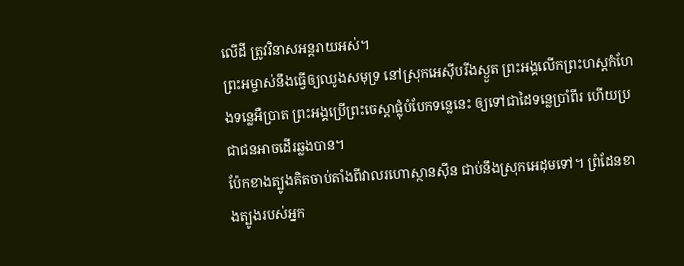លើដី ត្រូវវិនាសអន្តរាយអស់។
ព្រះអម្ចាស់នឹងធ្វើឲ្យឈូងសមុទ្រ នៅស្រុកអេស៊ីបរីងស្ងួត ព្រះអង្គលើកព្រះហស្ដកំហែងទន្លេអឺប្រាត ព្រះអង្គប្រើព្រះចេស្ដាផ្លុំបំបែកទន្លេនេះ ឲ្យទៅជាដៃទន្លេប្រាំពីរ ហើយប្រជាជនអាចដើរឆ្លងបាន។
ប៉ែកខាងត្បូងគិតចាប់តាំងពីវាលរហោស្ថានស៊ីន ជាប់នឹងស្រុកអេដុមទៅ។ ព្រំដែនខាងត្បូងរបស់អ្នក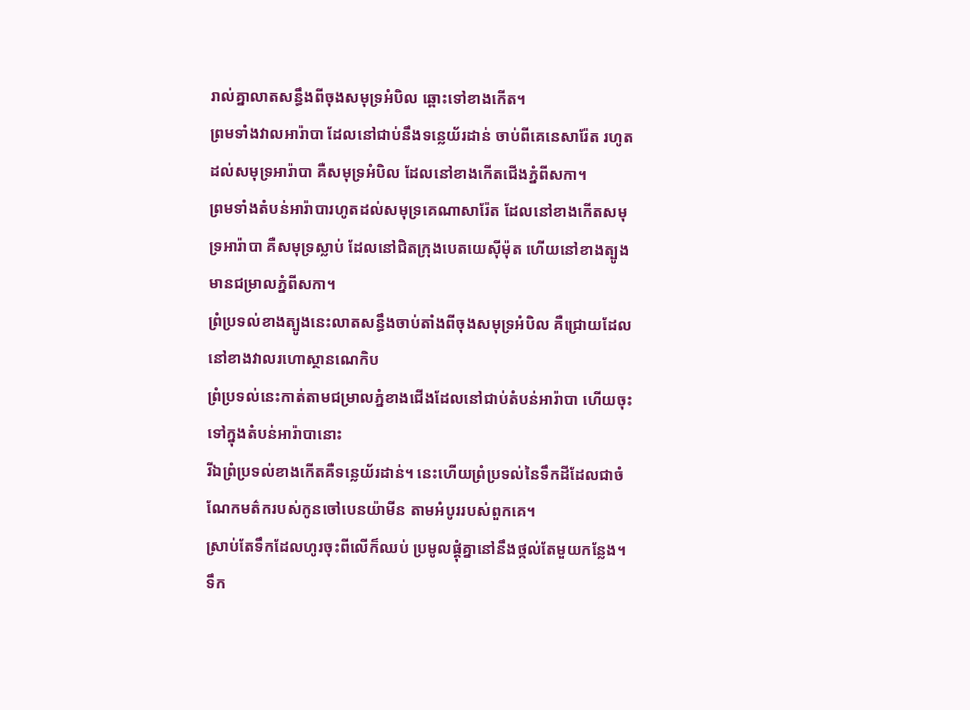រាល់គ្នាលាតសន្ធឹងពីចុងសមុទ្រអំបិល ឆ្ពោះទៅខាងកើត។
ព្រមទាំងវាលអារ៉ាបា ដែលនៅជាប់នឹងទន្លេយ័រដាន់ ចាប់ពីគេនេសារ៉ែត រហូតដល់សមុទ្រអារ៉ាបា គឺសមុទ្រអំបិល ដែលនៅខាងកើតជើងភ្នំពីសកា។
ព្រមទាំងតំបន់អារ៉ាបារហូតដល់សមុទ្រគេណាសារ៉ែត ដែលនៅខាងកើតសមុទ្រអារ៉ាបា គឺសមុទ្រស្លាប់ ដែលនៅជិតក្រុងបេតយេស៊ីម៉ុត ហើយនៅខាងត្បូងមានជម្រាលភ្នំពីសកា។
ព្រំប្រទល់ខាងត្បូងនេះលាតសន្ធឹងចាប់តាំងពីចុងសមុទ្រអំបិល គឺជ្រោយដែលនៅខាងវាលរហោស្ថានណេកិប
ព្រំប្រទល់នេះកាត់តាមជម្រាលភ្នំខាងជើងដែលនៅជាប់តំបន់អារ៉ាបា ហើយចុះទៅក្នុងតំបន់អារ៉ាបានោះ
រីឯព្រំប្រទល់ខាងកើតគឺទន្លេយ័រដាន់។ នេះហើយព្រំប្រទល់នៃទឹកដីដែលជាចំណែកមត៌ករបស់កូនចៅបេនយ៉ាមីន តាមអំបូររបស់ពួកគេ។
ស្រាប់តែទឹកដែលហូរចុះពីលើក៏ឈប់ ប្រមូលផ្ដុំគ្នានៅនឹងថ្កល់តែមួយកន្លែង។ ទឹក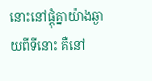នោះនៅផ្ដុំគ្នាយ៉ាងឆ្ងាយពីទីនោះ គឺនៅ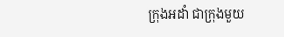ក្រុងអដាំ ជាក្រុងមួយ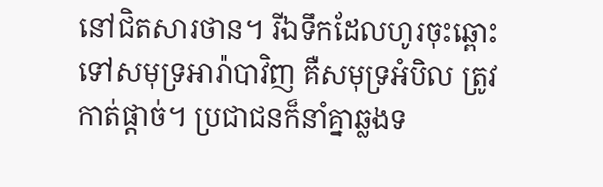នៅជិតសារថាន។ រីឯទឹកដែលហូរចុះឆ្ពោះទៅសមុទ្រអារ៉ាបាវិញ គឺសមុទ្រអំបិល ត្រូវកាត់ផ្ដាច់។ ប្រជាជនក៏នាំគ្នាឆ្លងទ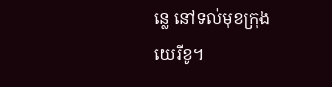ន្លេ នៅទល់មុខក្រុងយេរីខូ។